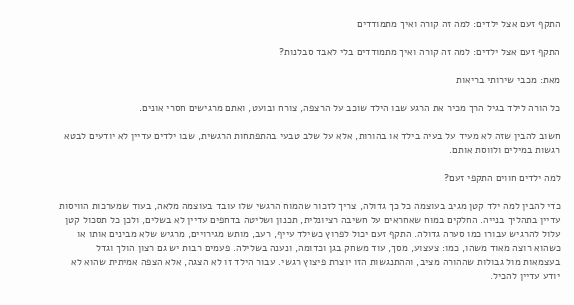התקף זעם אצל ילדים: למה זה קורה ואיך מתמודדים

התקף זעם אצל ילדים: למה זה קורה ואיך מתמודדים בלי לאבד סבלנות?

מאת: מכבי שירותי בריאות

כל הורה לילד בגיל הרך מכיר את הרגע שבו הילד שוכב על הרצפה, צורח ובועט, ואתם מרגישים חסרי אונים.

חשוב להבין שזה לא מעיד על בעיה בילד או בהורות, אלא על שלב טבעי בהתפתחות הרגשית, שבו ילדים עדיין לא יודעים לבטא רגשות במילים ולווסת אותם.

למה ילדים חווים התקפי זעם?

כדי להבין למה ילד קטן מגיב בעוצמה כל כך גדולה, צריך לזכור שהמוח הרגשי שלו עובד בעוצמה מלאה, בעוד שמערכות הוויסות עדיין בתהליך בנייה. החלקים במוח שאחראים על חשיבה רציונלית, תכנון ושליטה בדחפים עדיין לא בשלים, ולכן כל תסכול קטן עלול להרגיש עבורו כמו סערה גדולה. התקף זעם יכול לפרוץ כשילד עייף, רעב, מותש מגירויים, מרגיש שלא מבינים אותו או כשהוא רוצה מאוד משהו, כמו: צעצוע, מסך, עוד משחק בגן וכדומה, ונענה בשלילה. פעמים רבות יש גם רצון הולך וגדל בעצמאות מול גבולות שההורה מציב, וההתנגשות הזו יוצרת פיצוץ רגשי. עבור הילד זו לא הצגה, אלא הצפה אמיתית שהוא לא יודע עדיין להכיל.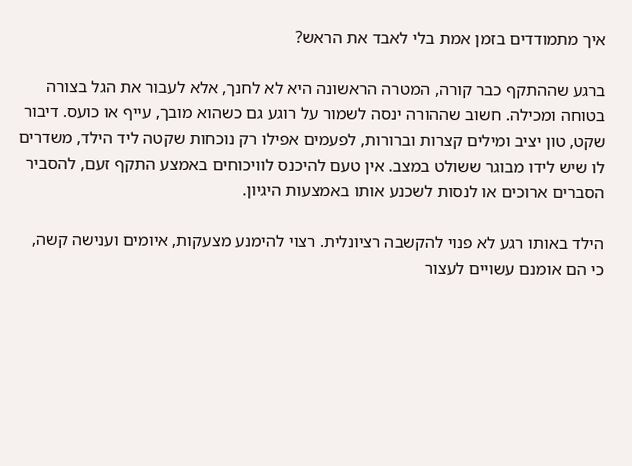איך מתמודדים בזמן אמת בלי לאבד את הראש?

ברגע שההתקף כבר קורה, המטרה הראשונה היא לא לחנך, אלא לעבור את הגל בצורה בטוחה ומכילה. חשוב שההורה ינסה לשמור על רוגע גם כשהוא מובך, עייף או כועס. דיבור שקט, טון יציב ומילים קצרות וברורות, לפעמים אפילו רק נוכחות שקטה ליד הילד, משדרים לו שיש לידו מבוגר ששולט במצב. אין טעם להיכנס לוויכוחים באמצע התקף זעם, להסביר הסברים ארוכים או לנסות לשכנע אותו באמצעות היגיון.

הילד באותו רגע לא פנוי להקשבה רציונלית. רצוי להימנע מצעקות, איומים וענישה קשה, כי הם אומנם עשויים לעצור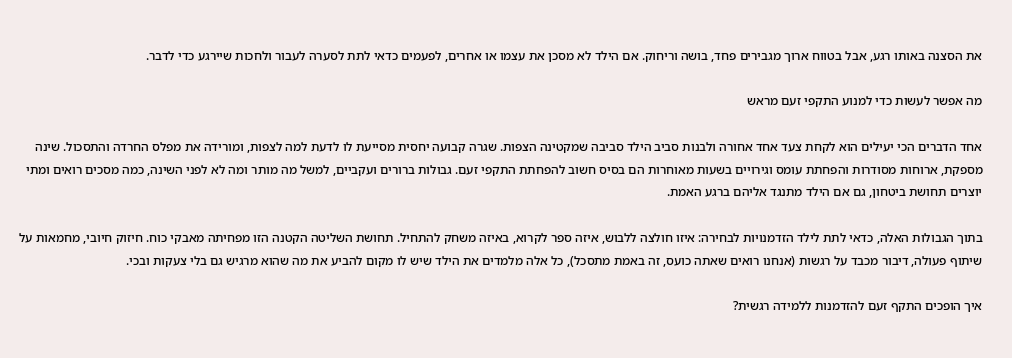את הסצנה באותו רגע, אבל בטווח ארוך מגבירים פחד, בושה וריחוק. אם הילד לא מסכן את עצמו או אחרים, לפעמים כדאי לתת לסערה לעבור ולחכות שיירגע כדי לדבר.

מה אפשר לעשות כדי למנוע התקפי זעם מראש

אחד הדברים הכי יעילים הוא לקחת צעד אחד אחורה ולבנות סביב הילד סביבה שמקטינה הצפות. שגרה קבועה יחסית מסייעת לו לדעת למה לצפות, ומורידה את מפלס החרדה והתסכול. שינה מספקת, ארוחות מסודרות והפחתת עומס וגירויים בשעות מאוחרות הם בסיס חשוב להפחתת התקפי זעם. גבולות ברורים ועקביים, למשל מה מותר ומה לא לפני השינה, כמה מסכים רואים ומתי יוצרים תחושת ביטחון, גם אם הילד מתנגד אליהם ברגע האמת.

בתוך הגבולות האלה, כדאי לתת לילד הזדמנויות לבחירה: איזו חולצה ללבוש, איזה ספר לקרוא, באיזה משחק להתחיל. תחושת השליטה הקטנה הזו מפחיתה מאבקי כוח. חיזוק חיובי, מחמאות על שיתוף פעולה, דיבור מכבד על רגשות (אנחנו רואים שאתה כועס, זה באמת מתסכל), כל אלה מלמדים את הילד שיש לו מקום להביע את מה שהוא מרגיש גם בלי צעקות ובכי.

איך הופכים התקף זעם להזדמנות ללמידה רגשית?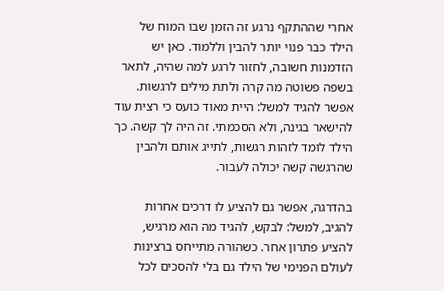אחרי שההתקף נרגע זה הזמן שבו המוח של הילד כבר פנוי יותר להבין וללמוד. כאן יש הזדמנות חשובה, לחזור לרגע למה שהיה, לתאר בשפה פשוטה מה קרה ולתת מילים לרגשות. אפשר להגיד למשל: היית מאוד כועס כי רצית עוד להישאר בגינה, ולא הסכמתי. זה היה לך קשה. כך הילד לומד לזהות רגשות, לתייג אותם ולהבין שהרגשה קשה יכולה לעבור.

בהדרגה, אפשר גם להציע לו דרכים אחרות להגיב, למשל: לבקש, להגיד מה הוא מרגיש, להציע פתרון אחר. כשהורה מתייחס ברצינות לעולם הפנימי של הילד גם בלי להסכים לכל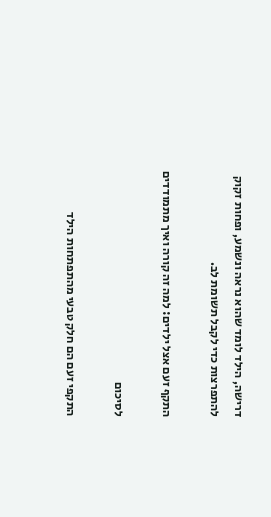דרישה, הילד לומד שהוא נראה ונשמע, ופחות זקוק להתפרצות כדי לקבל תשומת לב.

התקף זעם אצל ילדים: למה זה קורה ואיך מתמודדים

לסיכום

התקפי זעם הם חלק טבעי מהתפתחות הילד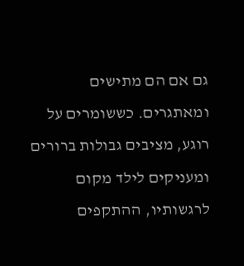גם אם הם מתישים ומאתגרים. כששומרים על רוגע, מציבים גבולות ברורים ומעניקים לילד מקום לרגשותיו, ההתקפים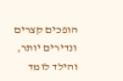הופכים קצרים ונדירים יותר, והילד לומד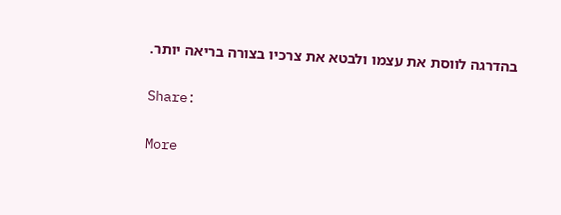בהדרגה לווסת את עצמו ולבטא את צרכיו בצורה בריאה יותר.

Share:

More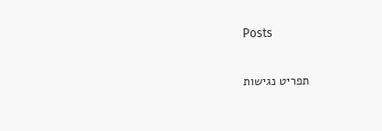Posts

תפריט נגישות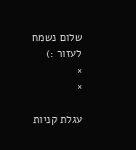שלום נשמח לעזור :)
×
×

עגלת קניות